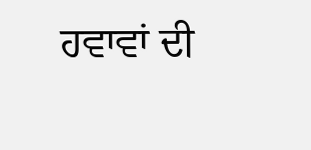ਹਵਾਵਾਂ ਦੀ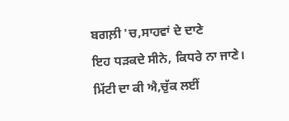ਬਗਲ਼ੀ 'ਚ,ਸਾਹਵਾਂ ਦੇ ਦਾਣੇ
ਇਹ ਧੜਕਦੇ ਸੀਨੇ, ਕਿਧਰੇ ਨਾ ਜਾਣੇ।
ਮਿੱਟੀ ਦਾ ਕੀ ਐ,ਚੁੱਕ ਲਈਂ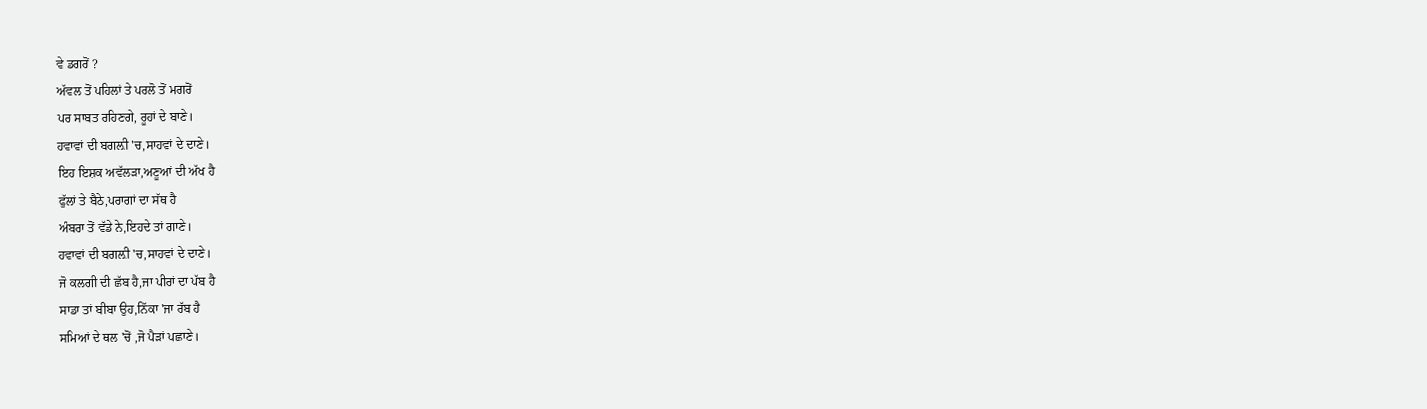ਵੇ ਡਗਰੋਂ ?
ਅੱਵਲ ਤੋਂ ਪਹਿਲਾਂ ਤੇ ਪਰਲੋ ਤੋਂ ਮਗਰੋਂ
ਪਰ ਸਾਬਤ ਰਹਿਣਗੇ, ਰੂਹਾਂ ਦੇ ਬਾਣੇ।
ਹਵਾਵਾਂ ਦੀ ਬਗਲ਼ੀ 'ਚ,ਸਾਹਵਾਂ ਦੇ ਦਾਣੇ।
ਇਹ ਇਸ਼ਕ ਅਵੱਲੜਾ,ਅਣੂਆਂ ਦੀ ਅੱਖ ਹੈ
ਫੁੱਲਾਂ ਤੇ ਬੈਠੇ,ਪਰਾਗਾਂ ਦਾ ਸੱਥ ਹੈ
ਅੰਬਰਾ ਤੋਂ ਵੱਡੇ ਨੇ,ਇਹਦੇ ਤਾਂ ਗਾਣੇ।
ਹਵਾਵਾਂ ਦੀ ਬਗਲ਼ੀ 'ਚ,ਸਾਹਵਾਂ ਦੇ ਦਾਣੇ।
ਜੋ ਕਲਗੀ ਦੀ ਛੱਬ ਹੈ,ਜਾ ਪੀਰਾਂ ਦਾ ਪੱਬ ਹੈ
ਸਾਡਾ ਤਾਂ ਬੀਬਾ ਉਹ,ਨਿੱਕਾ 'ਜਾ ਰੱਬ ਹੈ
ਸਮਿਆਂ ਦੇ ਥਲ 'ਚੋਂ ,ਜੋ ਪੈੜਾਂ ਪਛਾਣੇ।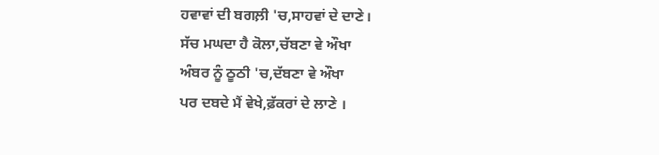ਹਵਾਵਾਂ ਦੀ ਬਗਲ਼ੀ 'ਚ,ਸਾਹਵਾਂ ਦੇ ਦਾਣੇ।
ਸੱਚ ਮਘਦਾ ਹੈ ਕੋਲਾ,ਚੱਬਣਾ ਵੇ ਔਖਾ
ਅੰਬਰ ਨੂੰ ਠੂਠੀ 'ਚ,ਦੱਬਣਾ ਵੇ ਔਖਾ
ਪਰ ਦਬਦੇ ਮੈਂ ਵੇਖੇ,ਫ਼ੱਕਰਾਂ ਦੇ ਲਾਣੇ ।